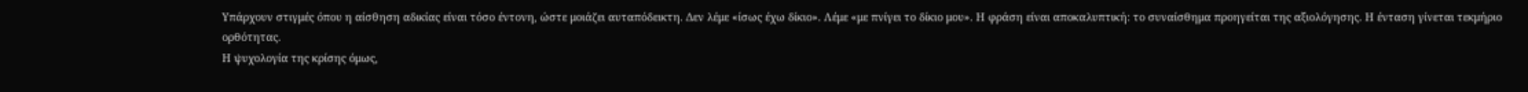Υπάρχουν στιγμές όπου η αίσθηση αδικίας είναι τόσο έντονη, ώστε μοιάζει αυταπόδεικτη. Δεν λέμε «ίσως έχω δίκιο». Λέμε «με πνίγει το δίκιο μου». Η φράση είναι αποκαλυπτική: το συναίσθημα προηγείται της αξιολόγησης. Η ένταση γίνεται τεκμήριο ορθότητας.
Η ψυχολογία της κρίσης όμως,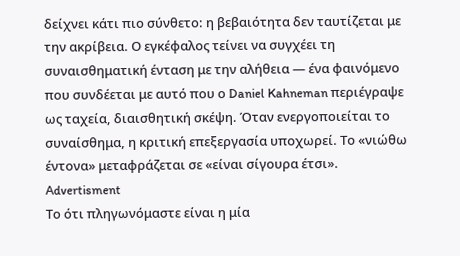δείχνει κάτι πιο σύνθετο: η βεβαιότητα δεν ταυτίζεται με την ακρίβεια. Ο εγκέφαλος τείνει να συγχέει τη συναισθηματική ένταση με την αλήθεια — ένα φαινόμενο που συνδέεται με αυτό που ο Daniel Kahneman περιέγραψε ως ταχεία, διαισθητική σκέψη. Όταν ενεργοποιείται το συναίσθημα, η κριτική επεξεργασία υποχωρεί. Το «νιώθω έντονα» μεταφράζεται σε «είναι σίγουρα έτσι».
Advertisment
Το ότι πληγωνόμαστε είναι η μία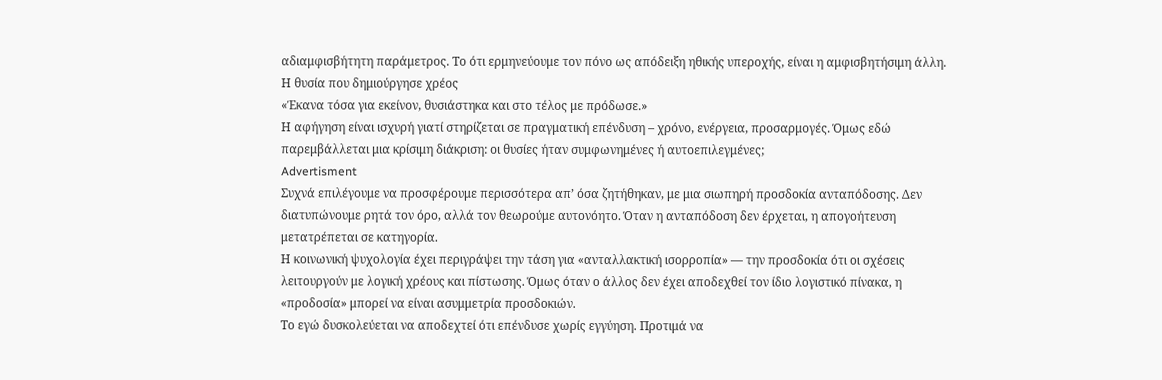αδιαμφισβήτητη παράμετρος. Το ότι ερμηνεύουμε τον πόνο ως απόδειξη ηθικής υπεροχής, είναι η αμφισβητήσιμη άλλη.
Η θυσία που δημιούργησε χρέος
«Έκανα τόσα για εκείνον, θυσιάστηκα και στο τέλος με πρόδωσε.»
Η αφήγηση είναι ισχυρή γιατί στηρίζεται σε πραγματική επένδυση – χρόνο, ενέργεια, προσαρμογές. Όμως εδώ παρεμβάλλεται μια κρίσιμη διάκριση: οι θυσίες ήταν συμφωνημένες ή αυτοεπιλεγμένες;
Advertisment
Συχνά επιλέγουμε να προσφέρουμε περισσότερα απ’ όσα ζητήθηκαν, με μια σιωπηρή προσδοκία ανταπόδοσης. Δεν διατυπώνουμε ρητά τον όρο, αλλά τον θεωρούμε αυτονόητο. Όταν η ανταπόδοση δεν έρχεται, η απογοήτευση μετατρέπεται σε κατηγορία.
Η κοινωνική ψυχολογία έχει περιγράψει την τάση για «ανταλλακτική ισορροπία» — την προσδοκία ότι οι σχέσεις λειτουργούν με λογική χρέους και πίστωσης. Όμως όταν ο άλλος δεν έχει αποδεχθεί τον ίδιο λογιστικό πίνακα, η «προδοσία» μπορεί να είναι ασυμμετρία προσδοκιών.
Το εγώ δυσκολεύεται να αποδεχτεί ότι επένδυσε χωρίς εγγύηση. Προτιμά να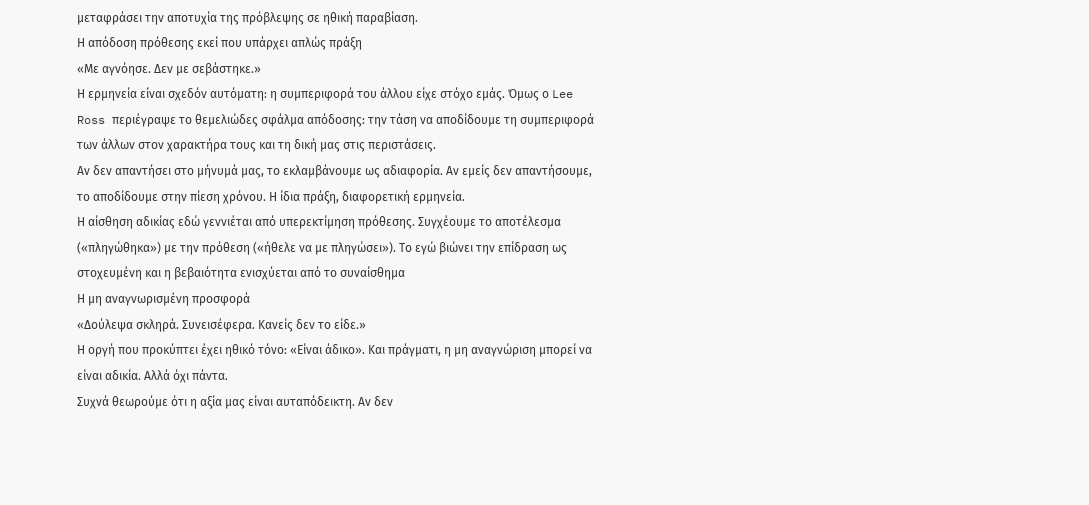μεταφράσει την αποτυχία της πρόβλεψης σε ηθική παραβίαση.
Η απόδοση πρόθεσης εκεί που υπάρχει απλώς πράξη
«Με αγνόησε. Δεν με σεβάστηκε.»
Η ερμηνεία είναι σχεδόν αυτόματη: η συμπεριφορά του άλλου είχε στόχο εμάς. Όμως ο Lee Ross περιέγραψε το θεμελιώδες σφάλμα απόδοσης: την τάση να αποδίδουμε τη συμπεριφορά των άλλων στον χαρακτήρα τους και τη δική μας στις περιστάσεις.
Αν δεν απαντήσει στο μήνυμά μας, το εκλαμβάνουμε ως αδιαφορία. Αν εμείς δεν απαντήσουμε, το αποδίδουμε στην πίεση χρόνου. Η ίδια πράξη, διαφορετική ερμηνεία.
Η αίσθηση αδικίας εδώ γεννιέται από υπερεκτίμηση πρόθεσης. Συγχέουμε το αποτέλεσμα («πληγώθηκα») με την πρόθεση («ήθελε να με πληγώσει»). Το εγώ βιώνει την επίδραση ως στοχευμένη και η βεβαιότητα ενισχύεται από το συναίσθημα
Η μη αναγνωρισμένη προσφορά
«Δούλεψα σκληρά. Συνεισέφερα. Κανείς δεν το είδε.»
Η οργή που προκύπτει έχει ηθικό τόνο: «Είναι άδικο». Και πράγματι, η μη αναγνώριση μπορεί να είναι αδικία. Αλλά όχι πάντα.
Συχνά θεωρούμε ότι η αξία μας είναι αυταπόδεικτη. Αν δεν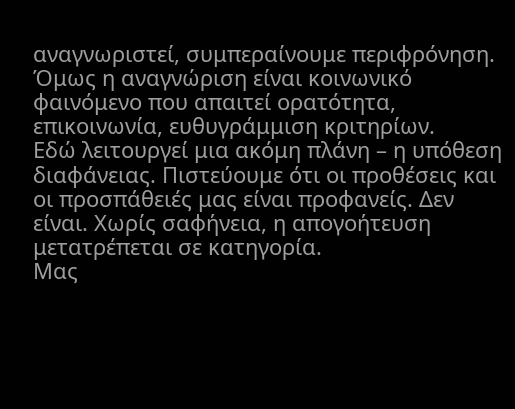αναγνωριστεί, συμπεραίνουμε περιφρόνηση. Όμως η αναγνώριση είναι κοινωνικό φαινόμενο που απαιτεί ορατότητα, επικοινωνία, ευθυγράμμιση κριτηρίων.
Εδώ λειτουργεί μια ακόμη πλάνη – η υπόθεση διαφάνειας. Πιστεύουμε ότι οι προθέσεις και οι προσπάθειές μας είναι προφανείς. Δεν είναι. Χωρίς σαφήνεια, η απογοήτευση μετατρέπεται σε κατηγορία.
Μας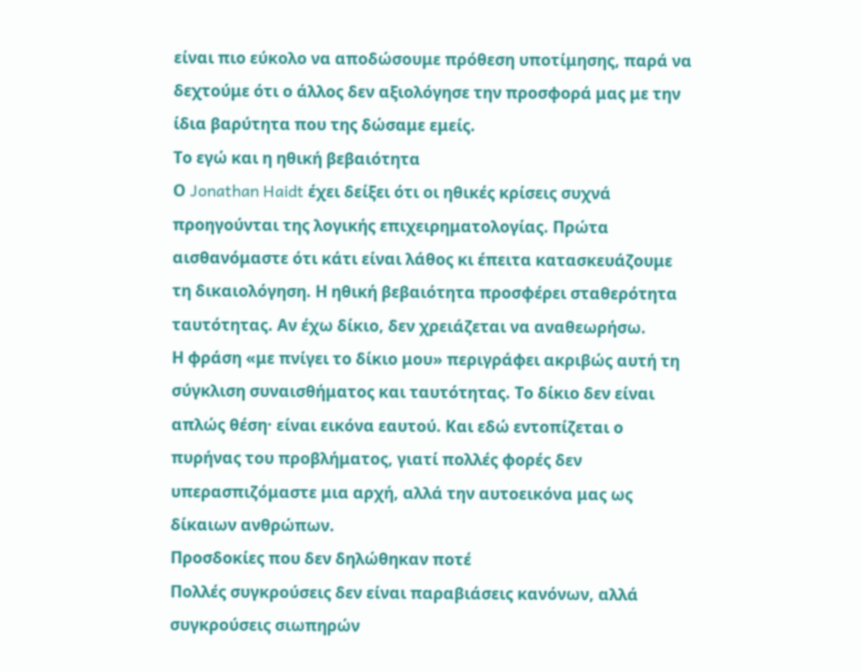είναι πιο εύκολο να αποδώσουμε πρόθεση υποτίμησης, παρά να δεχτούμε ότι ο άλλος δεν αξιολόγησε την προσφορά μας με την ίδια βαρύτητα που της δώσαμε εμείς.
Το εγώ και η ηθική βεβαιότητα
Ο Jonathan Haidt έχει δείξει ότι οι ηθικές κρίσεις συχνά προηγούνται της λογικής επιχειρηματολογίας. Πρώτα αισθανόμαστε ότι κάτι είναι λάθος κι έπειτα κατασκευάζουμε τη δικαιολόγηση. Η ηθική βεβαιότητα προσφέρει σταθερότητα ταυτότητας. Αν έχω δίκιο, δεν χρειάζεται να αναθεωρήσω.
Η φράση «με πνίγει το δίκιο μου» περιγράφει ακριβώς αυτή τη σύγκλιση συναισθήματος και ταυτότητας. Το δίκιο δεν είναι απλώς θέση· είναι εικόνα εαυτού. Και εδώ εντοπίζεται ο πυρήνας του προβλήματος, γιατί πολλές φορές δεν υπερασπιζόμαστε μια αρχή, αλλά την αυτοεικόνα μας ως δίκαιων ανθρώπων.
Προσδοκίες που δεν δηλώθηκαν ποτέ
Πολλές συγκρούσεις δεν είναι παραβιάσεις κανόνων, αλλά συγκρούσεις σιωπηρών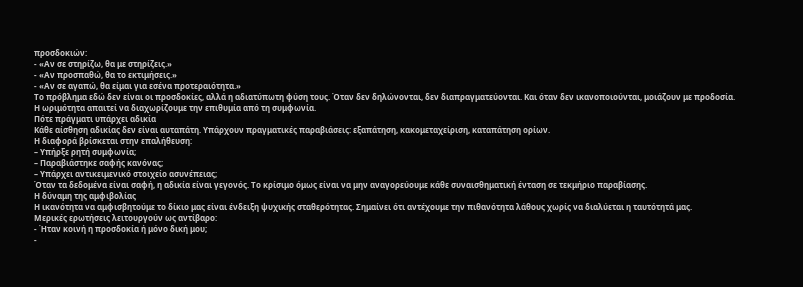προσδοκιών:
- «Αν σε στηρίζω, θα με στηρίζεις.»
- «Αν προσπαθώ, θα το εκτιμήσεις.»
- «Αν σε αγαπώ, θα είμαι για εσένα προτεραιότητα.»
Το πρόβλημα εδώ δεν είναι οι προσδοκίες, αλλά η αδιατύπωτη φύση τους. Όταν δεν δηλώνονται, δεν διαπραγματεύονται. Και όταν δεν ικανοποιούνται, μοιάζουν με προδοσία.
Η ωριμότητα απαιτεί να διαχωρίζουμε την επιθυμία από τη συμφωνία.
Πότε πράγματι υπάρχει αδικία
Κάθε αίσθηση αδικίας δεν είναι αυταπάτη. Υπάρχουν πραγματικές παραβιάσεις: εξαπάτηση, κακομεταχείριση, καταπάτηση ορίων.
Η διαφορά βρίσκεται στην επαλήθευση:
– Υπήρξε ρητή συμφωνία;
– Παραβιάστηκε σαφής κανόνας;
– Υπάρχει αντικειμενικό στοιχείο ασυνέπειας;
Όταν τα δεδομένα είναι σαφή, η αδικία είναι γεγονός. Το κρίσιμο όμως είναι να μην αναγορεύουμε κάθε συναισθηματική ένταση σε τεκμήριο παραβίασης.
Η δύναμη της αμφιβολίας
Η ικανότητα να αμφισβητούμε το δίκιο μας είναι ένδειξη ψυχικής σταθερότητας. Σημαίνει ότι αντέχουμε την πιθανότητα λάθους χωρίς να διαλύεται η ταυτότητά μας.
Μερικές ερωτήσεις λειτουργούν ως αντίβαρο:
- Ήταν κοινή η προσδοκία ή μόνο δική μου;
-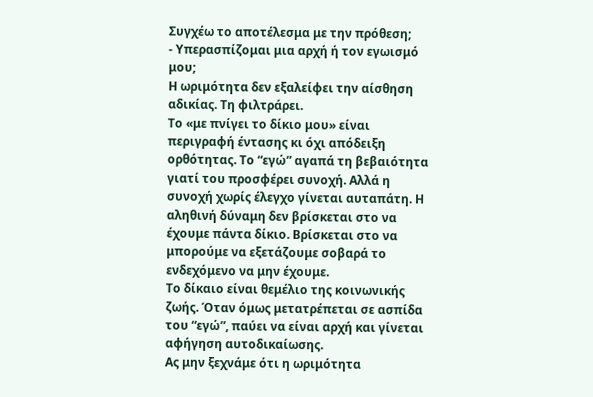Συγχέω το αποτέλεσμα με την πρόθεση;
- Υπερασπίζομαι μια αρχή ή τον εγωισμό μου;
Η ωριμότητα δεν εξαλείφει την αίσθηση αδικίας. Τη φιλτράρει.
Το «με πνίγει το δίκιο μου» είναι περιγραφή έντασης κι όχι απόδειξη ορθότητας. Το “εγώ” αγαπά τη βεβαιότητα γιατί του προσφέρει συνοχή. Αλλά η συνοχή χωρίς έλεγχο γίνεται αυταπάτη. Η αληθινή δύναμη δεν βρίσκεται στο να έχουμε πάντα δίκιο. Βρίσκεται στο να μπορούμε να εξετάζουμε σοβαρά το ενδεχόμενο να μην έχουμε.
Το δίκαιο είναι θεμέλιο της κοινωνικής ζωής. Όταν όμως μετατρέπεται σε ασπίδα του “εγώ”, παύει να είναι αρχή και γίνεται αφήγηση αυτοδικαίωσης.
Ας μην ξεχνάμε ότι η ωριμότητα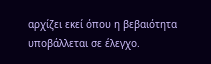αρχίζει εκεί όπου η βεβαιότητα υποβάλλεται σε έλεγχο.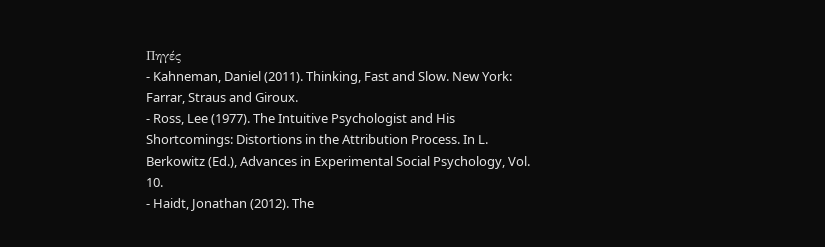Πηγές
- Kahneman, Daniel (2011). Thinking, Fast and Slow. New York: Farrar, Straus and Giroux.
- Ross, Lee (1977). The Intuitive Psychologist and His Shortcomings: Distortions in the Attribution Process. In L. Berkowitz (Ed.), Advances in Experimental Social Psychology, Vol. 10.
- Haidt, Jonathan (2012). The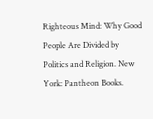Righteous Mind: Why Good People Are Divided by Politics and Religion. New York: Pantheon Books.